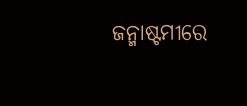ଜନ୍ମାଷ୍ଟମୀରେ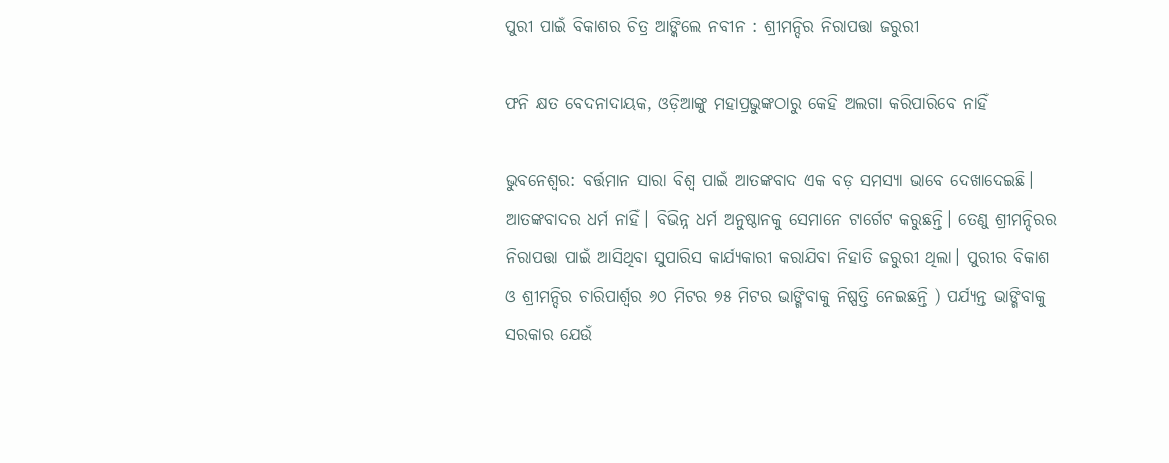ପୁରୀ ପାଇଁ ବିକାଶର ଚିତ୍ର ଆଙ୍କିଲେ ନବୀନ : ଶ୍ରୀମନ୍ଦିର ନିରାପତ୍ତା ଜରୁରୀ

ଫନି କ୍ଷତ ବେଦନାଦାୟକ, ଓଡ଼ିଆଙ୍କୁ ମହାପ୍ରଭୁଙ୍କଠାରୁ କେହି ଅଲଗା କରିପାରିବେ ନାହିଁ

ଭୁବନେଶ୍ୱର: ବର୍ତ୍ତମାନ ସାରା ବିଶ୍ୱ ପାଇଁ ଆତଙ୍କବାଦ ଏକ ବଡ଼ ସମସ୍ୟା ଭାବେ ଦେଖାଦେଇଛି। ଆତଙ୍କବାଦର ଧର୍ମ ନାହିଁ। ବିଭିନ୍ନ ଧର୍ମ ଅନୁଷ୍ଠାନକୁ ସେମାନେ ଟାର୍ଗେଟ କରୁଛନ୍ତି। ତେଣୁ ଶ୍ରୀମନ୍ଦିରର ନିରାପତ୍ତା ପାଇଁ ଆସିଥିବା ସୁପାରିସ କାର୍ଯ୍ୟକାରୀ କରାଯିବା ନିହାତି ଜରୁରୀ ଥିଲା। ପୁରୀର ବିକାଶ ଓ ଶ୍ରୀମନ୍ଦିର ଚାରିପାର୍ଶ୍ଵର ୬୦ ମିଟର ୭୫ ମିଟର ଭାଙ୍ଗିବାକୁ ନିଷ୍ପତ୍ତି ନେଇଛନ୍ତି ) ପର୍ଯ୍ୟନ୍ତ ଭାଙ୍ଗିବାକୁ ସରକାର ଯେଉଁ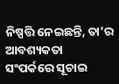ନିଷ୍ପତ୍ତି ନେଇଛନ୍ତି, ତା’ର ଆବଶ୍ୟକତା ସଂପର୍କରେ ସୂଚାଇ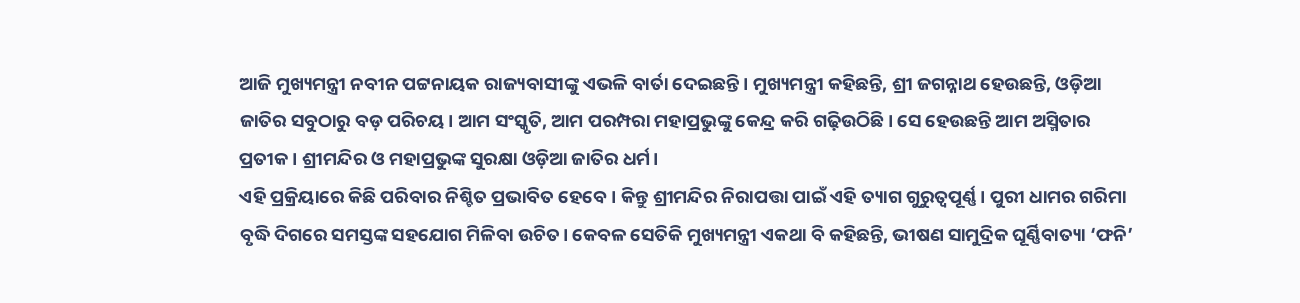ଆଜି ମୁଖ୍ୟମନ୍ତ୍ରୀ ନବୀନ ପଟ୍ଟନାୟକ ରାଜ୍ୟବାସୀଙ୍କୁ ଏଭଳି ବାର୍ତା ଦେଇଛନ୍ତି। ମୁଖ୍ୟମନ୍ତ୍ରୀ କହିଛନ୍ତି, ଶ୍ରୀ ଜଗନ୍ନାଥ ହେଉଛନ୍ତି, ଓଡ଼ିଆ ଜାତିର ସବୁଠାରୁ ବଡ଼ ପରିଚୟ। ଆମ ସଂସ୍କୃତି, ଆମ ପରମ୍ପରା ମହାପ୍ରଭୁଙ୍କୁ କେନ୍ଦ୍ର କରି ଗଢ଼ିଉଠିଛି। ସେ ହେଉଛନ୍ତି ଆମ ଅସ୍ମିତାର ପ୍ରତୀକ। ଶ୍ରୀମନ୍ଦିର ଓ ମହାପ୍ରଭୁଙ୍କ ସୁରକ୍ଷା ଓଡ଼ିଆ ଜାତିର ଧର୍ମ।
ଏହି ପ୍ରକ୍ରିୟାରେ କିଛି ପରିବାର ନିଶ୍ଚିତ ପ୍ରଭାବିତ ହେବେ। କିନ୍ତୁ ଶ୍ରୀମନ୍ଦିର ନିରାପତ୍ତା ପାଇଁ ଏହି ତ୍ୟାଗ ଗୁରୁତ୍ୱପୂର୍ଣ୍ଣ। ପୁରୀ ଧାମର ଗରିମା ବୃଦ୍ଧି ଦିଗରେ ସମସ୍ତଙ୍କ ସହଯୋଗ ମିଳିବା ଉଚିତ। କେବଳ ସେତିକି ମୁଖ୍ୟମନ୍ତ୍ରୀ ଏକଥା ବି କହିଛନ୍ତି, ଭୀଷଣ ସାମୁଦ୍ରିକ ଘୂର୍ଣ୍ଣିବାତ୍ୟା ‘ଫନି’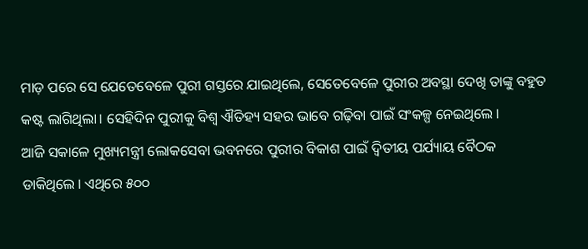ମାଡ଼ ପରେ ସେ ଯେତେବେଳେ ପୁରୀ ଗସ୍ତରେ ଯାଇଥିଲେ, ସେତେବେଳେ ପୁରୀର ଅବସ୍ଥା ଦେଖି ତାଙ୍କୁ ବହୁତ କଷ୍ଟ ଲାଗିଥିଲା। ସେହିଦିନ ପୁରୀକୁ ବିଶ୍ୱ ଐତିହ୍ୟ ସହର ଭାବେ ଗଢ଼ିବା ପାଇଁ ସଂକଳ୍ପ ନେଇଥିଲେ।
ଆଜି ସକାଳେ ମୁଖ୍ୟମନ୍ତ୍ରୀ ଲୋକସେବା ଭବନରେ ପୁରୀର ବିକାଶ ପାଇଁ ଦ୍ଵିତୀୟ ପର୍ଯ୍ୟାୟ ବୈଠକ ଡାକିଥିଲେ। ଏଥିରେ ୫୦୦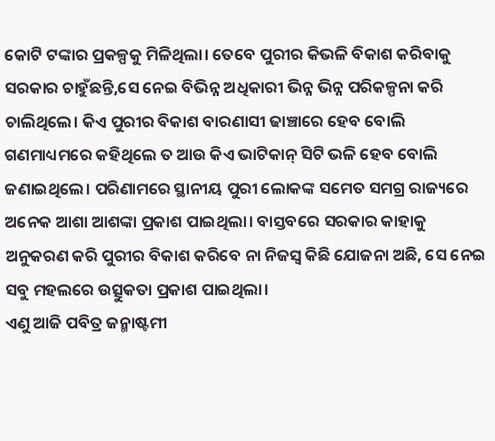କୋଟି ଟଙ୍କାର ପ୍ରକଳ୍ପକୁ ମିଳିଥିଲା। ତେବେ ପୁରୀର କିଭଳି ବିକାଶ କରିବାକୁ ସରକାର ଚାହୁଁଛନ୍ତି,ସେ ନେଇ ବିଭିନ୍ନ ଅଧିକାରୀ ଭିନ୍ନ ଭିନ୍ନ ପରିକଳ୍ପନା କରି ଚାଲିଥିଲେ। କିଏ ପୁରୀର ବିକାଶ ବାରଣାସୀ ଢାଞ୍ଚାରେ ହେବ ବୋଲି ଗଣମାଧ୍ୟମରେ କହିଥିଲେ ତ ଆଉ କିଏ ଭାଟିକାନ୍ ସିଟି ଭଳି ହେବ ବୋଲି ଜଣାଇଥିଲେ। ପରିଣାମରେ ସ୍ଥାନୀୟ ପୁରୀ ଲୋକଙ୍କ ସମେତ ସମଗ୍ର ରାଜ୍ୟରେ ଅନେକ ଆଶା ଆଶଙ୍କା ପ୍ରକାଶ ପାଇଥିଲା। ବାସ୍ତବରେ ସରକାର କାହାକୁ ଅନୁକରଣ କରି ପୁରୀର ବିକାଶ କରିବେ ନା ନିଜସ୍ୱ କିଛି ଯୋଜନା ଅଛି, ସେ ନେଇ ସବୁ ମହଲରେ ଉତ୍ସୁକତା ପ୍ରକାଶ ପାଇଥିଲା।
ଏଣୁ ଆଜି ପବିତ୍ର ଜନ୍ମାଷ୍ଟମୀ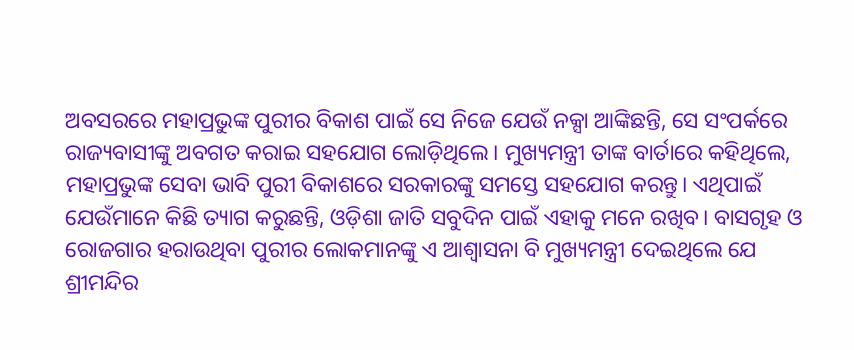ଅବସରରେ ମହାପ୍ରଭୁଙ୍କ ପୁରୀର ବିକାଶ ପାଇଁ ସେ ନିଜେ ଯେଉଁ ନକ୍ସା ଆଙ୍କିଛନ୍ତି, ସେ ସଂପର୍କରେ ରାଜ୍ୟବାସୀଙ୍କୁ ଅବଗତ କରାଇ ସହଯୋଗ ଲୋଡ଼ିଥିଲେ। ମୁଖ୍ୟମନ୍ତ୍ରୀ ତାଙ୍କ ବାର୍ତାରେ କହିଥିଲେ, ମହାପ୍ରଭୁଙ୍କ ସେବା ଭାବି ପୁରୀ ବିକାଶରେ ସରକାରଙ୍କୁ ସମସ୍ତେ ସହଯୋଗ କରନ୍ତୁ। ଏଥିପାଇଁ ଯେଉଁମାନେ କିଛି ତ୍ୟାଗ କରୁଛନ୍ତି, ଓଡ଼ିଶା ଜାତି ସବୁଦିନ ପାଇଁ ଏହାକୁ ମନେ ରଖିବ। ବାସଗୃହ ଓ ରୋଜଗାର ହରାଉଥିବା ପୁରୀର ଲୋକମାନଙ୍କୁ ଏ ଆଶ୍ୱାସନା ବି ମୁଖ୍ୟମନ୍ତ୍ରୀ ଦେଇଥିଲେ ଯେ ଶ୍ରୀମନ୍ଦିର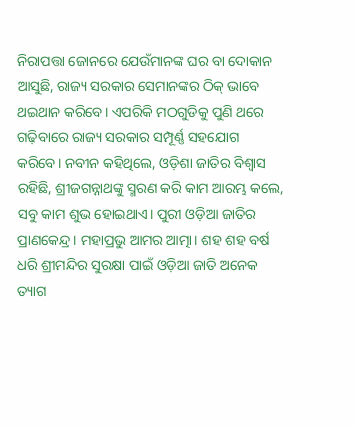ନିରାପତ୍ତା ଜୋନରେ ଯେଉଁମାନଙ୍କ ଘର ବା ଦୋକାନ ଆସୁଛି, ରାଜ୍ୟ ସରକାର ସେମାନଙ୍କର ଠିକ୍‍ ଭାବେ ଥଇଥାନ କରିବେ। ଏପରିକି ମଠଗୁଡିକୁ ପୁଣି ଥରେ ଗଢ଼ିବାରେ ରାଜ୍ୟ ସରକାର ସମ୍ପୂର୍ଣ୍ଣ ସହଯୋଗ କରିବେ। ନବୀନ କହିଥିଲେ, ଓଡ଼ିଶା ଜାତିର ବିଶ୍ୱାସ ରହିଛି, ଶ୍ରୀଜଗନ୍ନାଥଙ୍କୁ ସ୍ମରଣ କରି କାମ ଆରମ୍ଭ କଲେ, ସବୁ କାମ ଶୁଭ ହୋଇଥାଏ। ପୁରୀ ଓଡ଼ିଆ ଜାତିର ପ୍ରାଣକେନ୍ଦ୍ର। ମହାପ୍ରଭୁ ଆମର ଆତ୍ମା। ଶହ ଶହ ବର୍ଷ ଧରି ଶ୍ରୀମନ୍ଦିର ସୁରକ୍ଷା ପାଇଁ ଓଡ଼ିଆ ଜାତି ଅନେକ ତ୍ୟାଗ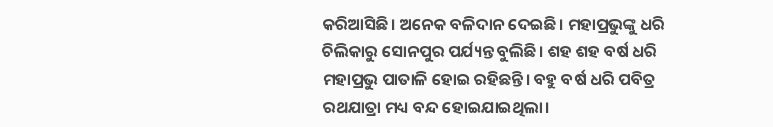କରିଆସିଛି। ଅନେକ ବଳିଦାନ ଦେଇଛି। ମହାପ୍ରଭୁଙ୍କୁ ଧରି ଚିଲିକାରୁ ସୋନପୁର ପର୍ଯ୍ୟନ୍ତ ବୁଲିଛି। ଶହ ଶହ ବର୍ଷ ଧରି ମହାପ୍ରଭୁ ପାତାଳି ହୋଇ ରହିଛନ୍ତି। ବହୁ ବର୍ଷ ଧରି ପବିତ୍ର ରଥଯାତ୍ରା ମଧ୍ୟ ବନ୍ଦ ହୋଇଯାଇଥିଲା।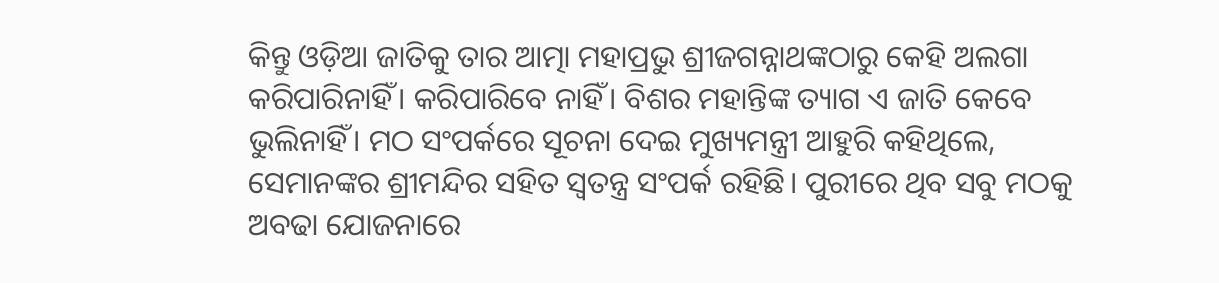କିନ୍ତୁ ଓଡ଼ିଆ ଜାତିକୁ ତାର ଆତ୍ମା ମହାପ୍ରଭୁ ଶ୍ରୀଜଗନ୍ନାଥଙ୍କଠାରୁ କେହି ଅଲଗା କରିପାରିନାହିଁ। କରିପାରିବେ ନାହିଁ। ବିଶର ମହାନ୍ତିଙ୍କ ତ୍ୟାଗ ଏ ଜାତି କେବେ ଭୁଲିନାହିଁ। ମଠ ସଂପର୍କରେ ସୂଚନା ଦେଇ ମୁଖ୍ୟମନ୍ତ୍ରୀ ଆହୁରି କହିଥିଲେ, ସେମାନଙ୍କର ଶ୍ରୀମନ୍ଦିର ସହିତ ସ୍ୱତନ୍ତ୍ର ସଂପର୍କ ରହିଛି। ପୁରୀରେ ଥିବ ସବୁ ମଠକୁ ଅବଢା ଯୋଜନାରେ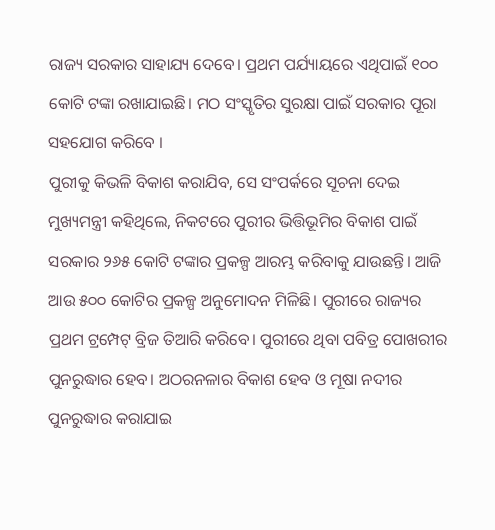ରାଜ୍ୟ ସରକାର ସାହାଯ୍ୟ ଦେବେ। ପ୍ରଥମ ପର୍ଯ୍ୟାୟରେ ଏଥିପାଇଁ ୧୦୦ କୋଟି ଟଙ୍କା ରଖାଯାଇଛି। ମଠ ସଂସ୍କୃତିର ସୁରକ୍ଷା ପାଇଁ ସରକାର ପୂରା ସହଯୋଗ କରିବେ ।
ପୁରୀକୁ କିଭଳି ବିକାଶ କରାଯିବ, ସେ ସଂପର୍କରେ ସୂଚନା ଦେଇ ମୁଖ୍ୟମନ୍ତ୍ରୀ କହିଥିଲେ, ନିକଟରେ ପୁରୀର ଭିତ୍ତିଭୂମିର ବିକାଶ ପାଇଁ ସରକାର ୨୬୫ କୋଟି ଟଙ୍କାର ପ୍ରକଳ୍ପ ଆରମ୍ଭ କରିବାକୁ ଯାଉଛନ୍ତି। ଆଜି ଆଉ ୫୦୦ କୋଟିର ପ୍ରକଳ୍ପ ଅନୁମୋଦନ ମିଳିଛି। ପୁରୀରେ ରାଜ୍ୟର ପ୍ରଥମ ଟ୍ରମ୍ପେଟ୍‍ ବ୍ରିଜ ତିଆରି କରିବେ। ପୁରୀରେ ଥିବା ପବିତ୍ର ପୋଖରୀର ପୁନରୁଦ୍ଧାର ହେବ। ଅଠରନଳାର ବିକାଶ ହେବ ଓ ମୂଷା ନଦୀର ପୁନରୁଦ୍ଧାର କରାଯାଇ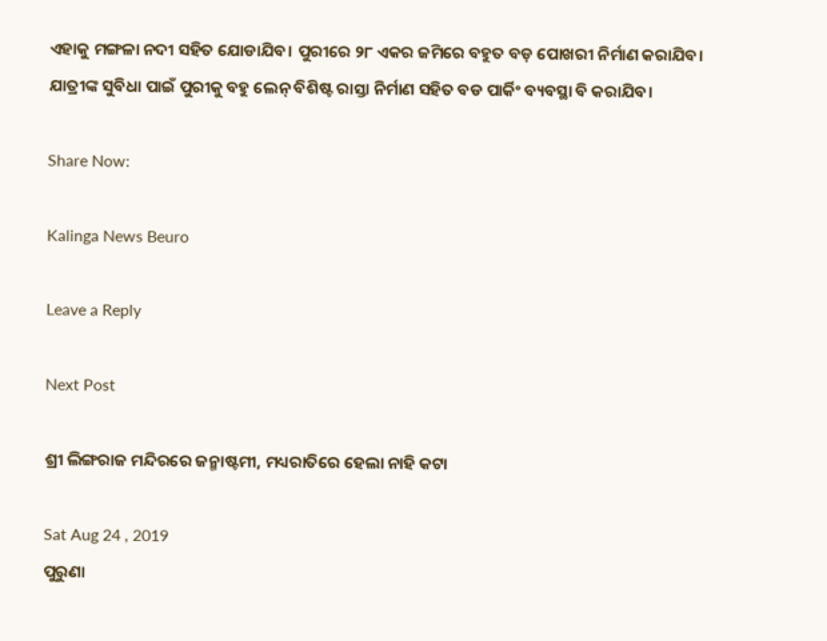ଏହାକୁ ମଙ୍ଗଳା ନଦୀ ସହିତ ଯୋଡାଯିବ। ପୁରୀରେ ୨୮ ଏକର ଜମିରେ ବହୁତ ବଡ଼ ପୋଖରୀ ନିର୍ମାଣ କରାଯିବ। ଯାତ୍ରୀଙ୍କ ସୁବିଧା ପାଇଁ ପୁରୀକୁ ବହୁ ଲେନ୍‍ ବିଶିଷ୍ଟ ରାସ୍ତା ନିର୍ମାଣ ସହିତ ବଡ ପାର୍କିଂ ବ୍ୟବସ୍ଥା ବି କରାଯିବ।

Share Now:

Kalinga News Beuro

Leave a Reply

Next Post

ଶ୍ରୀ ଲିଙ୍ଗରାଜ ମନ୍ଦିରରେ ଜନ୍ମାଷ୍ଟମୀ, ମଧ୍ୟରାତିରେ ହେଲା ନାହି କଟା

Sat Aug 24 , 2019
ପୁରୁଣା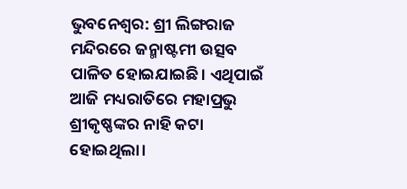ଭୁବନେଶ୍ୱର: ଶ୍ରୀ ଲିଙ୍ଗରାଜ ମନ୍ଦିରରେ ଜନ୍ମାଷ୍ଟମୀ ଉତ୍ସବ ପାଳିତ ହୋଇଯାଇଛି। ଏଥିପାଇଁ ଆଜି ମଧ୍ୟରାତିରେ ମହାପ୍ରଭୁ ଶ୍ରୀକୃଷ୍ଣଙ୍କର ନାହି କଟା ହୋଇଥିଲା।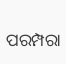ପରମ୍ପରା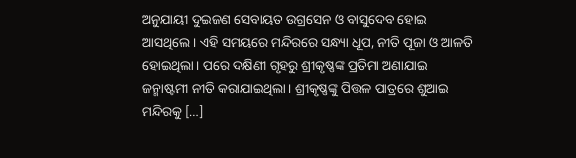ଅନୁଯାୟୀ ଦୁଇଜଣ ସେବାୟତ ଉଗ୍ର‌ସେନ ଓ ବାସୁଦେବ ହୋଇ ଆସଥିଲେ। ଏହି ସମୟରେ ମନ୍ଦିରରେ ସନ୍ଧ୍ୟା ଧୂପ, ନୀତି ପୂଜା ଓ ଆଳତି ହୋଇଥିଲା। ପରେ ଦକ୍ଷିଣୀ ଗୃହରୁ ଶ୍ରୀକୃଷ୍ଣଙ୍କ ପ୍ରତିମା ଅଣାଯାଇ ଜନ୍ମାଷ୍ଟମୀ ନୀତି କରାଯାଇଥିଲା। ଶ୍ରୀକୃଷ୍ଣଙ୍କୁ ପିତ୍ତଳ ପାତ୍ରରେ ଶୁଆଇ ମନ୍ଦିରକୁ […]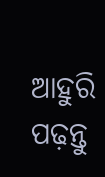ଆହୁରି ପଢ଼ନ୍ତୁ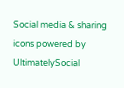Social media & sharing icons powered by UltimatelySocial